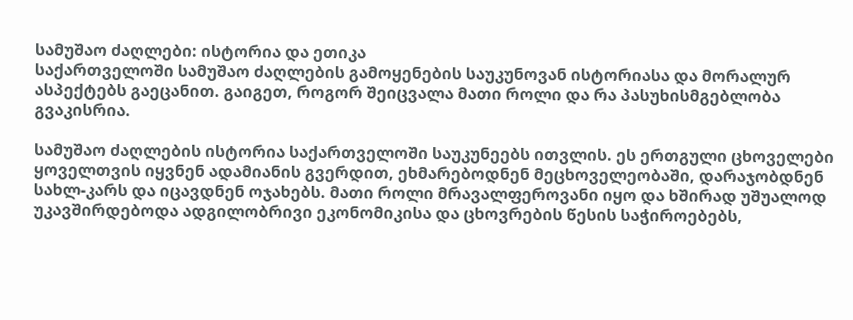სამუშაო ძაღლები: ისტორია და ეთიკა
საქართველოში სამუშაო ძაღლების გამოყენების საუკუნოვან ისტორიასა და მორალურ ასპექტებს გაეცანით. გაიგეთ, როგორ შეიცვალა მათი როლი და რა პასუხისმგებლობა გვაკისრია.

სამუშაო ძაღლების ისტორია საქართველოში საუკუნეებს ითვლის. ეს ერთგული ცხოველები ყოველთვის იყვნენ ადამიანის გვერდით, ეხმარებოდნენ მეცხოველეობაში, დარაჯობდნენ სახლ-კარს და იცავდნენ ოჯახებს. მათი როლი მრავალფეროვანი იყო და ხშირად უშუალოდ უკავშირდებოდა ადგილობრივი ეკონომიკისა და ცხოვრების წესის საჭიროებებს,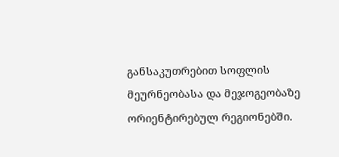განსაკუთრებით სოფლის მეურნეობასა და მეჯოგეობაზე ორიენტირებულ რეგიონებში.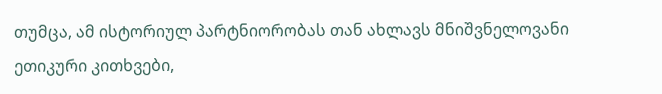თუმცა, ამ ისტორიულ პარტნიორობას თან ახლავს მნიშვნელოვანი ეთიკური კითხვები,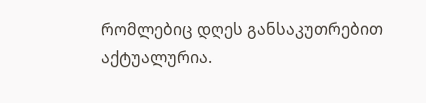რომლებიც დღეს განსაკუთრებით აქტუალურია.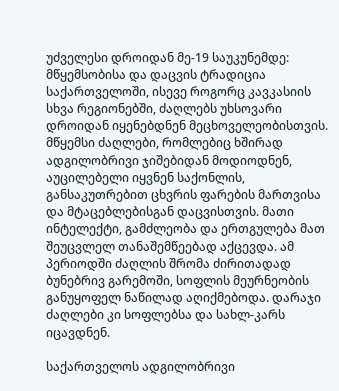უძველესი დროიდან მე-19 საუკუნემდე: მწყემსობისა და დაცვის ტრადიცია
საქართველოში, ისევე როგორც კავკასიის სხვა რეგიონებში, ძაღლებს უხსოვარი დროიდან იყენებდნენ მეცხოველეობისთვის. მწყემსი ძაღლები, რომლებიც ხშირად ადგილობრივი ჯიშებიდან მოდიოდნენ, აუცილებელი იყვნენ საქონლის, განსაკუთრებით ცხვრის ფარების მართვისა და მტაცებლებისგან დაცვისთვის. მათი ინტელექტი, გამძლეობა და ერთგულება მათ შეუცვლელ თანაშემწეებად აქცევდა. ამ პერიოდში ძაღლის შრომა ძირითადად ბუნებრივ გარემოში, სოფლის მეურნეობის განუყოფელ ნაწილად აღიქმებოდა. დარაჯი ძაღლები კი სოფლებსა და სახლ-კარს იცავდნენ.

საქართველოს ადგილობრივი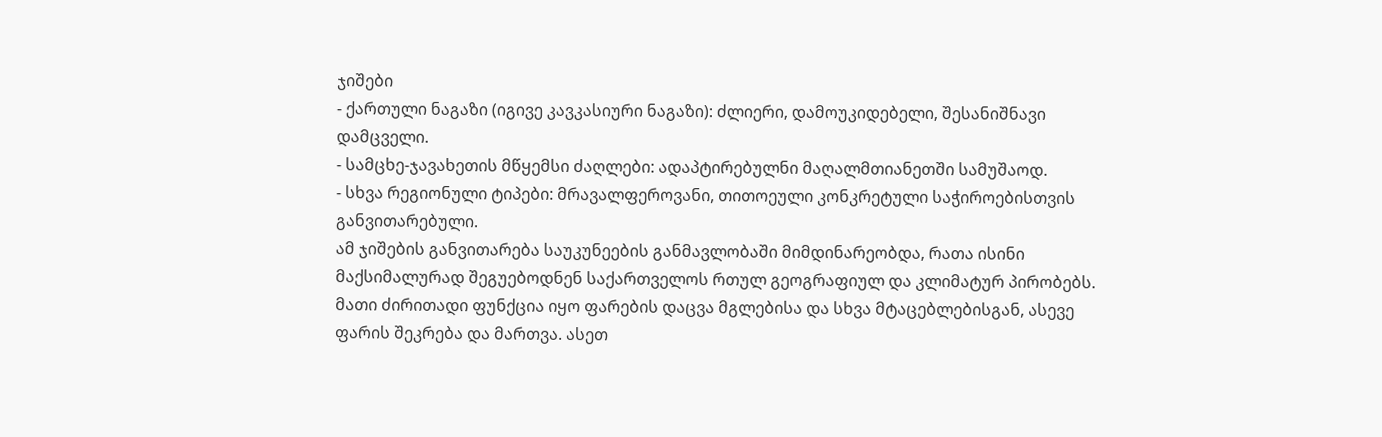ჯიშები
- ქართული ნაგაზი (იგივე კავკასიური ნაგაზი): ძლიერი, დამოუკიდებელი, შესანიშნავი დამცველი.
- სამცხე-ჯავახეთის მწყემსი ძაღლები: ადაპტირებულნი მაღალმთიანეთში სამუშაოდ.
- სხვა რეგიონული ტიპები: მრავალფეროვანი, თითოეული კონკრეტული საჭიროებისთვის განვითარებული.
ამ ჯიშების განვითარება საუკუნეების განმავლობაში მიმდინარეობდა, რათა ისინი მაქსიმალურად შეგუებოდნენ საქართველოს რთულ გეოგრაფიულ და კლიმატურ პირობებს. მათი ძირითადი ფუნქცია იყო ფარების დაცვა მგლებისა და სხვა მტაცებლებისგან, ასევე ფარის შეკრება და მართვა. ასეთ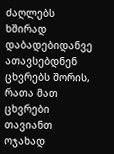ძაღლებს ხშირად დაბადებიდანვე ათავსებდნენ ცხვრებს შორის, რათა მათ ცხვრები თავიანთ ოჯახად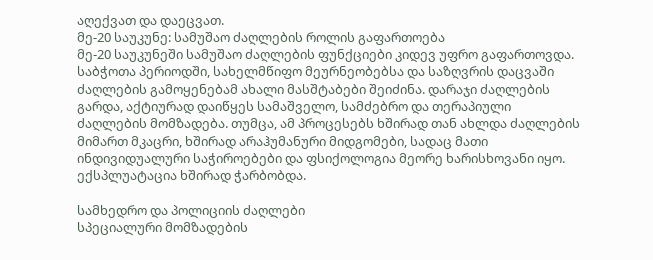აღექვათ და დაეცვათ.
მე-20 საუკუნე: სამუშაო ძაღლების როლის გაფართოება
მე-20 საუკუნეში სამუშაო ძაღლების ფუნქციები კიდევ უფრო გაფართოვდა. საბჭოთა პერიოდში, სახელმწიფო მეურნეობებსა და საზღვრის დაცვაში ძაღლების გამოყენებამ ახალი მასშტაბები შეიძინა. დარაჯი ძაღლების გარდა, აქტიურად დაიწყეს სამაშველო, სამძებრო და თერაპიული ძაღლების მომზადება. თუმცა, ამ პროცესებს ხშირად თან ახლდა ძაღლების მიმართ მკაცრი, ხშირად არაჰუმანური მიდგომები, სადაც მათი ინდივიდუალური საჭიროებები და ფსიქოლოგია მეორე ხარისხოვანი იყო. ექსპლუატაცია ხშირად ჭარბობდა.

სამხედრო და პოლიციის ძაღლები
სპეციალური მომზადების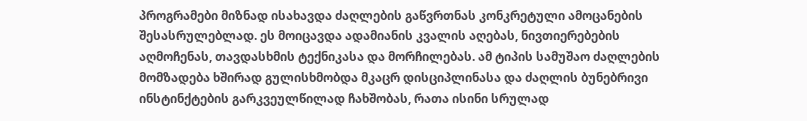პროგრამები მიზნად ისახავდა ძაღლების გაწვრთნას კონკრეტული ამოცანების შესასრულებლად. ეს მოიცავდა ადამიანის კვალის აღებას, ნივთიერებების აღმოჩენას, თავდასხმის ტექნიკასა და მორჩილებას. ამ ტიპის სამუშაო ძაღლების მომზადება ხშირად გულისხმობდა მკაცრ დისციპლინასა და ძაღლის ბუნებრივი ინსტინქტების გარკვეულწილად ჩახშობას, რათა ისინი სრულად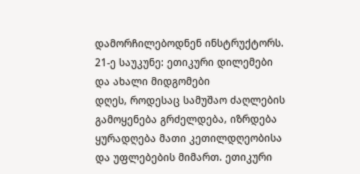დამორჩილებოდნენ ინსტრუქტორს.
21-ე საუკუნე: ეთიკური დილემები და ახალი მიდგომები
დღეს, როდესაც სამუშაო ძაღლების გამოყენება გრძელდება, იზრდება ყურადღება მათი კეთილდღეობისა და უფლებების მიმართ. ეთიკური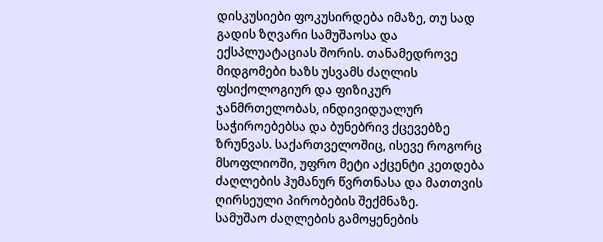დისკუსიები ფოკუსირდება იმაზე, თუ სად გადის ზღვარი სამუშაოსა და ექსპლუატაციას შორის. თანამედროვე მიდგომები ხაზს უსვამს ძაღლის ფსიქოლოგიურ და ფიზიკურ ჯანმრთელობას, ინდივიდუალურ საჭიროებებსა და ბუნებრივ ქცევებზე ზრუნვას. საქართველოშიც, ისევე როგორც მსოფლიოში, უფრო მეტი აქცენტი კეთდება ძაღლების ჰუმანურ წვრთნასა და მათთვის ღირსეული პირობების შექმნაზე.
სამუშაო ძაღლების გამოყენების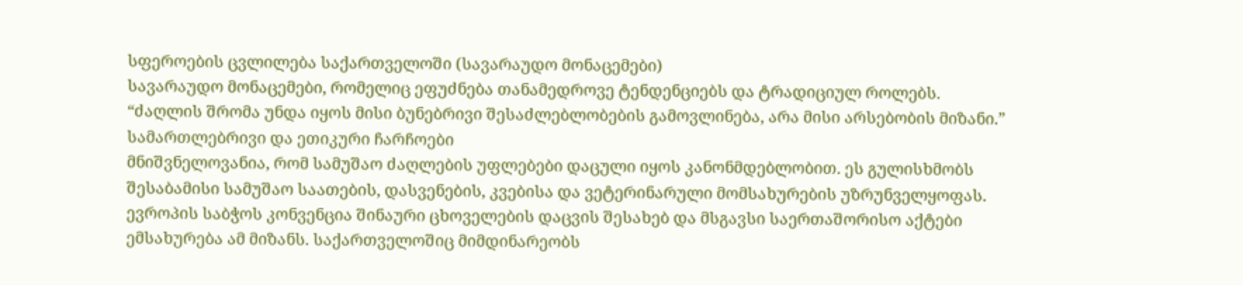სფეროების ცვლილება საქართველოში (სავარაუდო მონაცემები)
სავარაუდო მონაცემები, რომელიც ეფუძნება თანამედროვე ტენდენციებს და ტრადიციულ როლებს.
“ძაღლის შრომა უნდა იყოს მისი ბუნებრივი შესაძლებლობების გამოვლინება, არა მისი არსებობის მიზანი.”
სამართლებრივი და ეთიკური ჩარჩოები
მნიშვნელოვანია, რომ სამუშაო ძაღლების უფლებები დაცული იყოს კანონმდებლობით. ეს გულისხმობს შესაბამისი სამუშაო საათების, დასვენების, კვებისა და ვეტერინარული მომსახურების უზრუნველყოფას. ევროპის საბჭოს კონვენცია შინაური ცხოველების დაცვის შესახებ და მსგავსი საერთაშორისო აქტები ემსახურება ამ მიზანს. საქართველოშიც მიმდინარეობს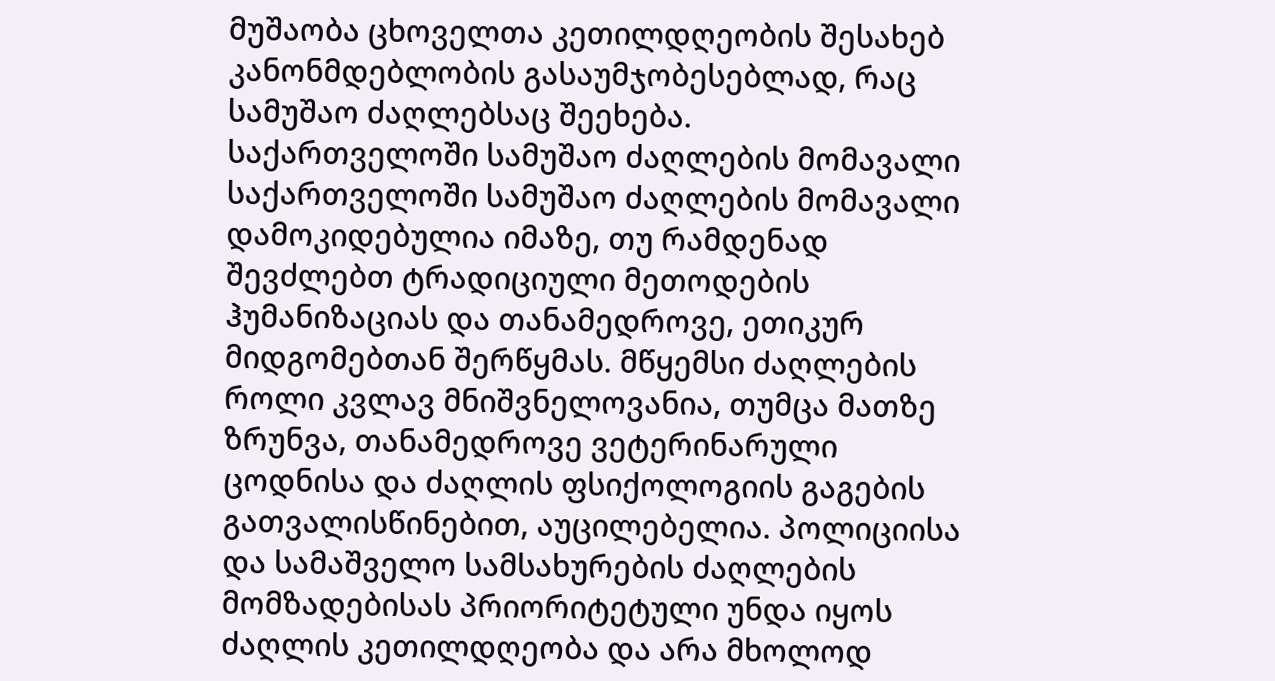მუშაობა ცხოველთა კეთილდღეობის შესახებ კანონმდებლობის გასაუმჯობესებლად, რაც სამუშაო ძაღლებსაც შეეხება.
საქართველოში სამუშაო ძაღლების მომავალი
საქართველოში სამუშაო ძაღლების მომავალი დამოკიდებულია იმაზე, თუ რამდენად შევძლებთ ტრადიციული მეთოდების ჰუმანიზაციას და თანამედროვე, ეთიკურ მიდგომებთან შერწყმას. მწყემსი ძაღლების როლი კვლავ მნიშვნელოვანია, თუმცა მათზე ზრუნვა, თანამედროვე ვეტერინარული ცოდნისა და ძაღლის ფსიქოლოგიის გაგების გათვალისწინებით, აუცილებელია. პოლიციისა და სამაშველო სამსახურების ძაღლების მომზადებისას პრიორიტეტული უნდა იყოს ძაღლის კეთილდღეობა და არა მხოლოდ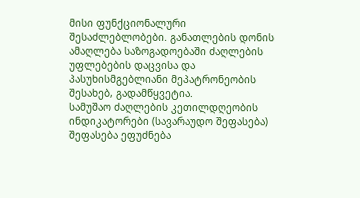მისი ფუნქციონალური შესაძლებლობები. განათლების დონის ამაღლება საზოგადოებაში ძაღლების უფლებების დაცვისა და პასუხისმგებლიანი მეპატრონეობის შესახებ, გადამწყვეტია.
სამუშაო ძაღლების კეთილდღეობის ინდიკატორები (სავარაუდო შეფასება)
შეფასება ეფუძნება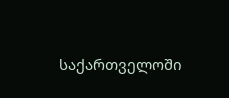საქართველოში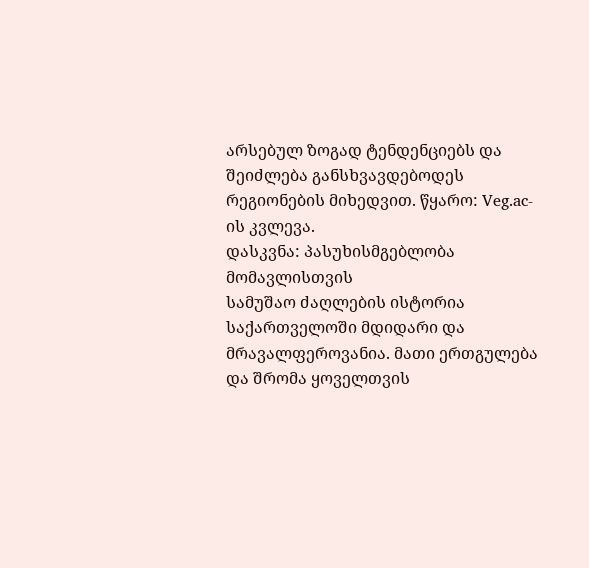არსებულ ზოგად ტენდენციებს და შეიძლება განსხვავდებოდეს რეგიონების მიხედვით. წყარო: Veg.ac-ის კვლევა.
დასკვნა: პასუხისმგებლობა მომავლისთვის
სამუშაო ძაღლების ისტორია საქართველოში მდიდარი და მრავალფეროვანია. მათი ერთგულება და შრომა ყოველთვის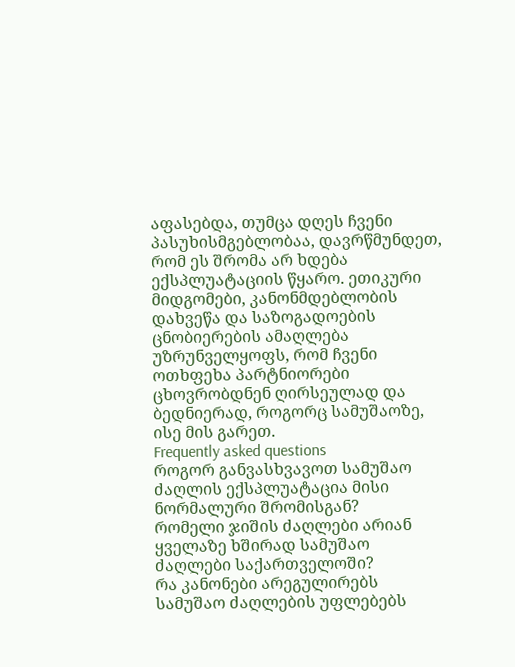აფასებდა, თუმცა დღეს ჩვენი პასუხისმგებლობაა, დავრწმუნდეთ, რომ ეს შრომა არ ხდება ექსპლუატაციის წყარო. ეთიკური მიდგომები, კანონმდებლობის დახვეწა და საზოგადოების ცნობიერების ამაღლება უზრუნველყოფს, რომ ჩვენი ოთხფეხა პარტნიორები ცხოვრობდნენ ღირსეულად და ბედნიერად, როგორც სამუშაოზე, ისე მის გარეთ.
Frequently asked questions
როგორ განვასხვავოთ სამუშაო ძაღლის ექსპლუატაცია მისი ნორმალური შრომისგან?
რომელი ჯიშის ძაღლები არიან ყველაზე ხშირად სამუშაო ძაღლები საქართველოში?
რა კანონები არეგულირებს სამუშაო ძაღლების უფლებებს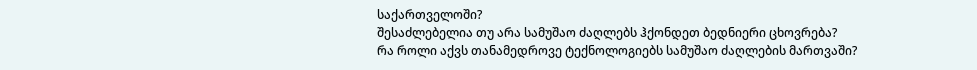საქართველოში?
შესაძლებელია თუ არა სამუშაო ძაღლებს ჰქონდეთ ბედნიერი ცხოვრება?
რა როლი აქვს თანამედროვე ტექნოლოგიებს სამუშაო ძაღლების მართვაში?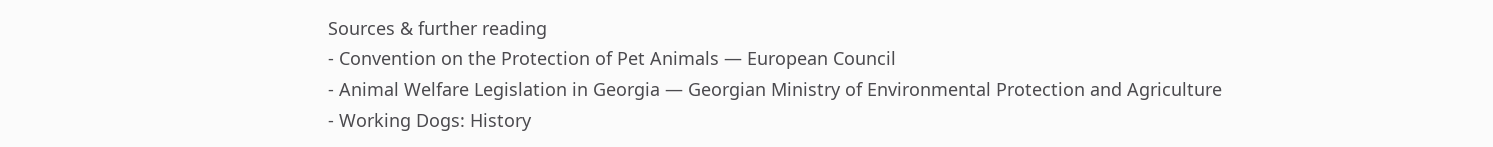Sources & further reading
- Convention on the Protection of Pet Animals — European Council
- Animal Welfare Legislation in Georgia — Georgian Ministry of Environmental Protection and Agriculture
- Working Dogs: History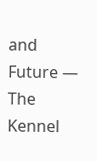and Future — The Kennel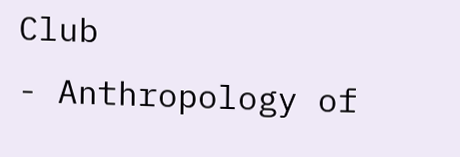Club
- Anthropology of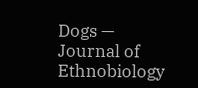Dogs — Journal of Ethnobiology